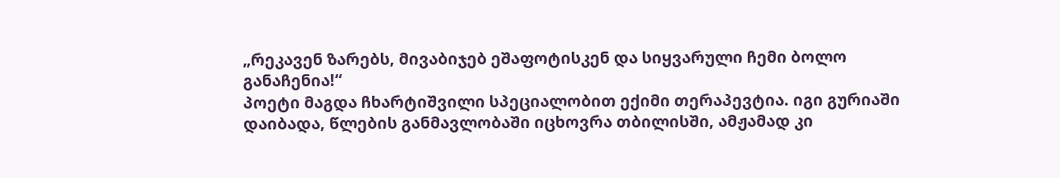„რეკავენ ზარებს, მივაბიჯებ ეშაფოტისკენ და სიყვარული ჩემი ბოლო განაჩენია!“
პოეტი მაგდა ჩხარტიშვილი სპეციალობით ექიმი თერაპევტია. იგი გურიაში დაიბადა, წლების განმავლობაში იცხოვრა თბილისში, ამჟამად კი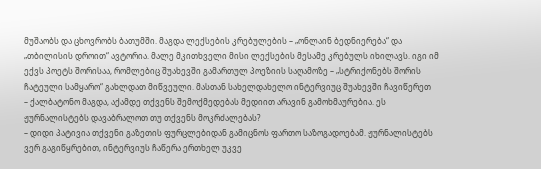მუშაობს და ცხოვრობს ბათუმში. მაგდა ლექსების კრებულების – „ონლაინ ბედნიერება“ და „თბილისის დროით“ ავტორია. მალე მკითხველი მისი ლექსების მესამე კრებულს იხილავს. იგი იმ ექვს პოეტს შორისაა, რომლებიც შუახევში გამართულ პოეზიის საღამოზე – „სტრიქონებს შორის ჩატეული სამყარო“ გახლდათ მიწვეული. მასთან სახელდახელო ინტერვიუც შუახევში ჩავიწერეთ
– ქალბატონო მაგდა, აქამდე თქვენს შემოქმედებას მედიით არავინ გამოხმაურებია. ეს ჟურნალისტებს დავაბრალოთ თუ თქვენს მოკრძალებას?
– დიდი პატივია თქვენი გაზეთის ფურცლებიდან გამიცნოს ფართო საზოგადოებამ. ჟურნალისტებს ვერ გაგიწყრებით, ინტერვიუს ჩაწერა ერთხელ უკვე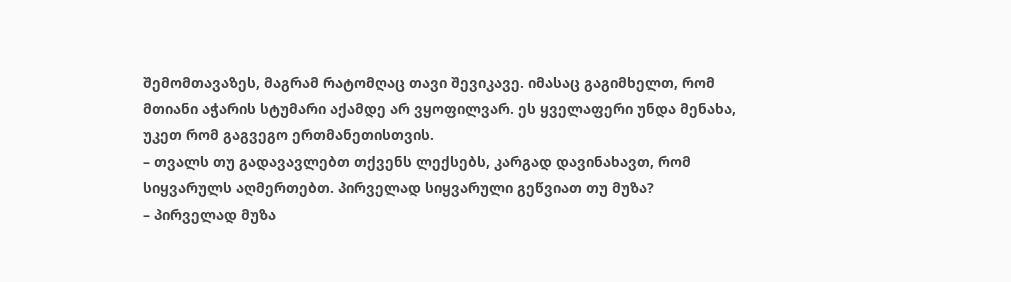შემომთავაზეს, მაგრამ რატომღაც თავი შევიკავე. იმასაც გაგიმხელთ, რომ მთიანი აჭარის სტუმარი აქამდე არ ვყოფილვარ. ეს ყველაფერი უნდა მენახა, უკეთ რომ გაგვეგო ერთმანეთისთვის.
– თვალს თუ გადავავლებთ თქვენს ლექსებს, კარგად დავინახავთ, რომ სიყვარულს აღმერთებთ. პირველად სიყვარული გეწვიათ თუ მუზა?
– პირველად მუზა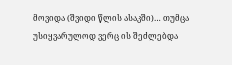მოვიდა (შვიდი წლის ასაკში)… თუმცა უსიყვარულოდ ვერც ის შეძლებდა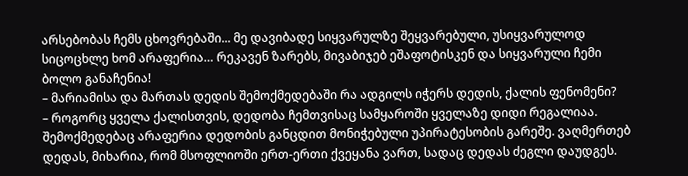არსებობას ჩემს ცხოვრებაში... მე დავიბადე სიყვარულზე შეყვარებული, უსიყვარულოდ სიცოცხლე ხომ არაფერია… რეკავენ ზარებს, მივაბიჯებ ეშაფოტისკენ და სიყვარული ჩემი ბოლო განაჩენია!
– მარიამისა და მართას დედის შემოქმედებაში რა ადგილს იჭერს დედის, ქალის ფენომენი?
– როგორც ყველა ქალისთვის, დედობა ჩემთვისაც სამყაროში ყველაზე დიდი რეგალიაა. შემოქმედებაც არაფერია დედობის განცდით მონიჭებული უპირატესობის გარეშე. ვაღმერთებ დედას, მიხარია, რომ მსოფლიოში ერთ-ერთი ქვეყანა ვართ, სადაც დედას ძეგლი დაუდგეს.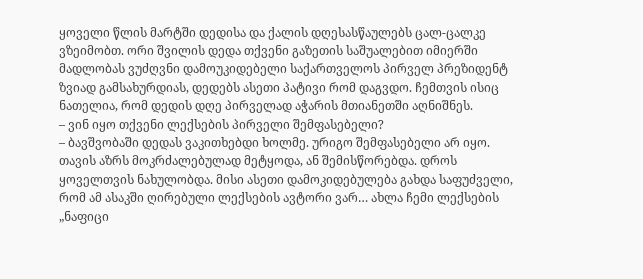ყოველი წლის მარტში დედისა და ქალის დღესასწაულებს ცალ-ცალკე ვზეიმობთ. ორი შვილის დედა თქვენი გაზეთის საშუალებით იმიერში მადლობას ვუძღვნი დამოუკიდებელი საქართველოს პირველ პრეზიდენტ ზვიად გამსახურდიას, დედებს ასეთი პატივი რომ დაგვდო. ჩემთვის ისიც ნათელია, რომ დედის დღე პირველად აჭარის მთიანეთში აღნიშნეს.
– ვინ იყო თქვენი ლექსების პირველი შემფასებელი?
– ბავშვობაში დედას ვაკითხებდი ხოლმე. ურიგო შემფასებელი არ იყო. თავის აზრს მოკრძალებულად მეტყოდა, ან შემისწორებდა. დროს ყოველთვის ნახულობდა. მისი ასეთი დამოკიდებულება გახდა საფუძველი, რომ ამ ასაკში ღირებული ლექსების ავტორი ვარ… ახლა ჩემი ლექსების „ნაფიცი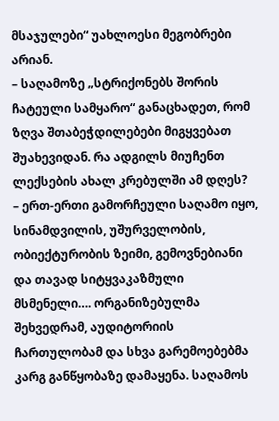მსაჯულები“ უახლოესი მეგობრები არიან.
– საღამოზე „სტრიქონებს შორის ჩატეული სამყარო“ განაცხადეთ, რომ ზღვა შთაბეჭდილებები მიგყვებათ შუახევიდან. რა ადგილს მიუჩენთ ლექსების ახალ კრებულში ამ დღეს?
– ერთ-ერთი გამორჩეული საღამო იყო, სინამდვილის, უშურველობის, ობიექტურობის ზეიმი, გემოვნებიანი და თავად სიტყვაკაზმული მსმენელი…. ორგანიზებულმა შეხვედრამ, აუდიტორიის ჩართულობამ და სხვა გარემოებებმა კარგ განწყობაზე დამაყენა. საღამოს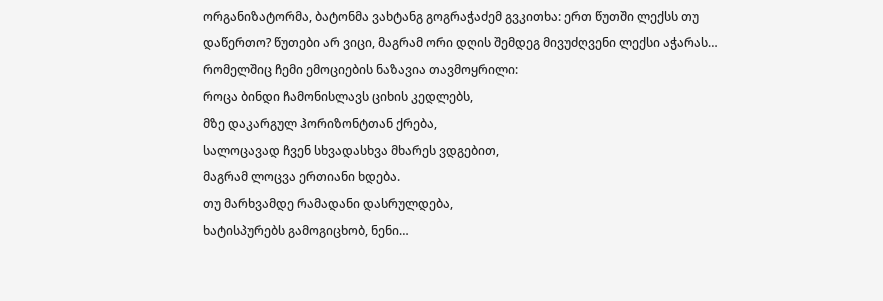ორგანიზატორმა, ბატონმა ვახტანგ გოგრაჭაძემ გვკითხა: ერთ წუთში ლექსს თუ დაწერთო? წუთები არ ვიცი, მაგრამ ორი დღის შემდეგ მივუძღვენი ლექსი აჭარას… რომელშიც ჩემი ემოციების ნაზავია თავმოყრილი:
როცა ბინდი ჩამონისლავს ციხის კედლებს,
მზე დაკარგულ ჰორიზონტთან ქრება,
სალოცავად ჩვენ სხვადასხვა მხარეს ვდგებით,
მაგრამ ლოცვა ერთიანი ხდება.
თუ მარხვამდე რამადანი დასრულდება,
ხატისპურებს გამოგიცხობ, ნენი…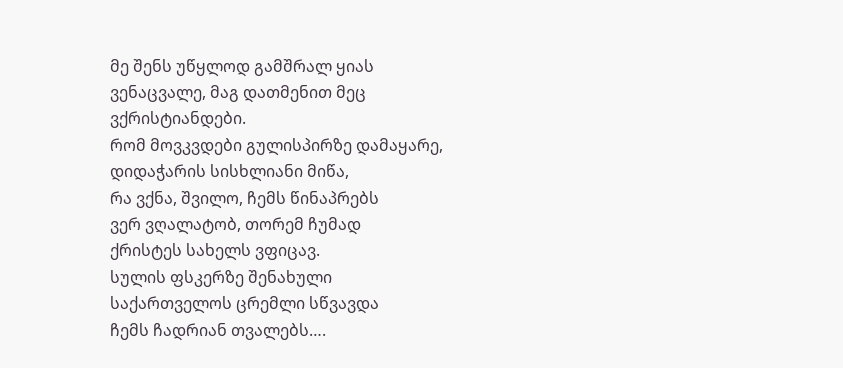მე შენს უწყლოდ გამშრალ ყიას
ვენაცვალე, მაგ დათმენით მეც ვქრისტიანდები.
რომ მოვკვდები გულისპირზე დამაყარე,
დიდაჭარის სისხლიანი მიწა,
რა ვქნა, შვილო, ჩემს წინაპრებს
ვერ ვღალატობ, თორემ ჩუმად
ქრისტეს სახელს ვფიცავ.
სულის ფსკერზე შენახული
საქართველოს ცრემლი სწვავდა
ჩემს ჩადრიან თვალებს….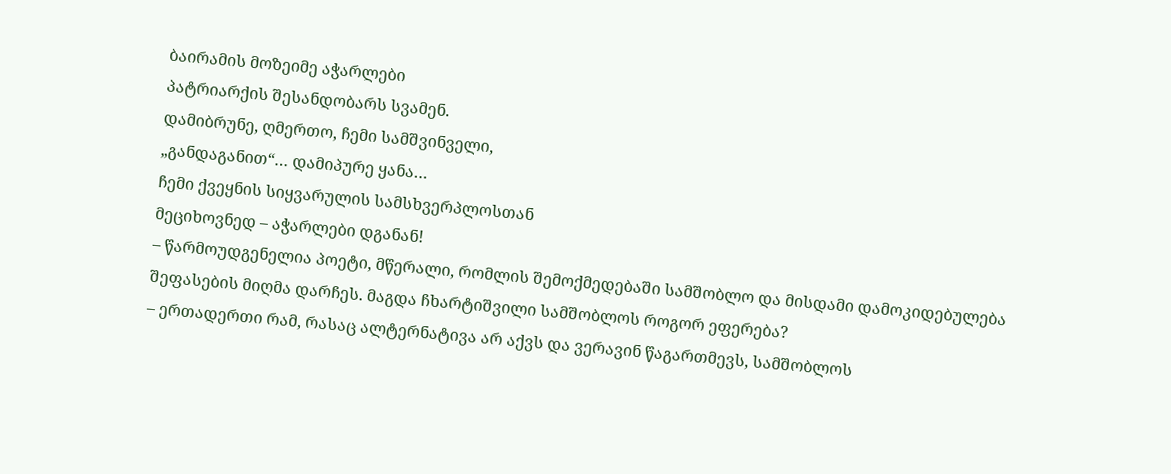ბაირამის მოზეიმე აჭარლები
პატრიარქის შესანდობარს სვამენ.
დამიბრუნე, ღმერთო, ჩემი სამშვინველი,
„განდაგანით“… დამიპურე ყანა…
ჩემი ქვეყნის სიყვარულის სამსხვერპლოსთან
მეციხოვნედ – აჭარლები დგანან!
– წარმოუდგენელია პოეტი, მწერალი, რომლის შემოქმედებაში სამშობლო და მისდამი დამოკიდებულება შეფასების მიღმა დარჩეს. მაგდა ჩხარტიშვილი სამშობლოს როგორ ეფერება?
– ერთადერთი რამ, რასაც ალტერნატივა არ აქვს და ვერავინ წაგართმევს, სამშობლოს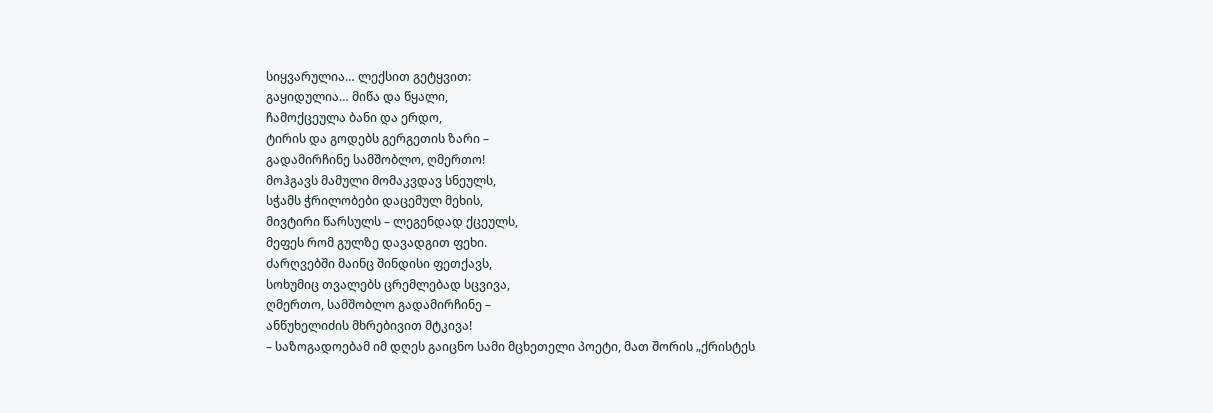სიყვარულია… ლექსით გეტყვით:
გაყიდულია… მიწა და წყალი,
ჩამოქცეულა ბანი და ერდო,
ტირის და გოდებს გერგეთის ზარი –
გადამირჩინე სამშობლო, ღმერთო!
მოჰგავს მამული მომაკვდავ სნეულს,
სჭამს ჭრილობები დაცემულ მეხის,
მივტირი წარსულს – ლეგენდად ქცეულს,
მეფეს რომ გულზე დავადგით ფეხი.
ძარღვებში მაინც შინდისი ფეთქავს,
სოხუმიც თვალებს ცრემლებად სცვივა,
ღმერთო, სამშობლო გადამირჩინე –
ანწუხელიძის მხრებივით მტკივა!
– საზოგადოებამ იმ დღეს გაიცნო სამი მცხეთელი პოეტი, მათ შორის „ქრისტეს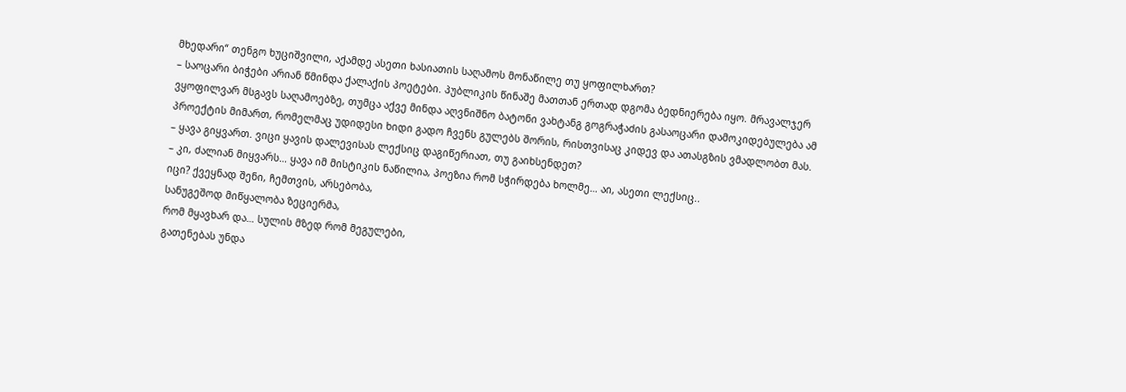მხედარი“ თენგო ხუციშვილი, აქამდე ასეთი ხასიათის საღამოს მონაწილე თუ ყოფილხართ?
– საოცარი ბიჭები არიან წმინდა ქალაქის პოეტები. პუბლიკის წინაშე მათთან ერთად დგომა ბედნიერება იყო. მრავალჯერ ვყოფილვარ მსგავს საღამოებზე, თუმცა აქვე მინდა აღვნიშნო ბატონი ვახტანგ გოგრაჭაძის გასაოცარი დამოკიდებულება ამ პროექტის მიმართ, რომელმაც უდიდესი ხიდი გადო ჩვენს გულებს შორის, რისთვისაც კიდევ და ათასგზის ვმადლობთ მას.
– ყავა გიყვართ. ვიცი ყავის დალევისას ლექსიც დაგიწერიათ, თუ გაიხსენდეთ?
– კი, ძალიან მიყვარს… ყავა იმ მისტიკის ნაწილია, პოეზია რომ სჭირდება ხოლმე… აი, ასეთი ლექსიც..
იცი? ქვეყნად შენი, ჩემთვის, არსებობა,
სანუგეშოდ მიწყალობა ზეციერმა,
რომ მყავხარ და… სულის მზედ რომ მეგულები,
გათენებას უნდა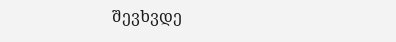შევხვდე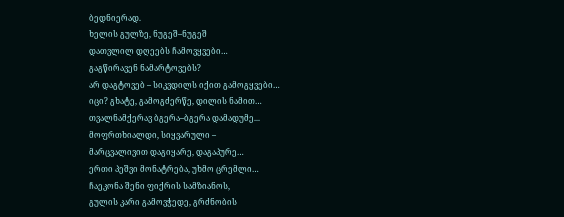ბედნიერად.
ხელის გულზე, ნუგეშ–ნუგეშ
დათვლილ დღეებს ჩამოვყვები…
გაგწირავენ ნამარტოვებს?
არ დაგტოვებ – სიკვდილს იქით გამოგყვები…
იცი? გხატე, გამოგძერწე, დილის ნამით…
თვალნამქერავ ბგერა–ბგერა დამადუმე...
მოფრთხიალდი, სიყვარული –
მარცვალივით დაგიყარე, დაგაპურე…
ერთი პეშვი მონატრება, უხმო ცრემლი…
ჩაეკონა შენი ფიქრის სამზიანოს,
გულის კარი გამოვჭედე, გრძნობის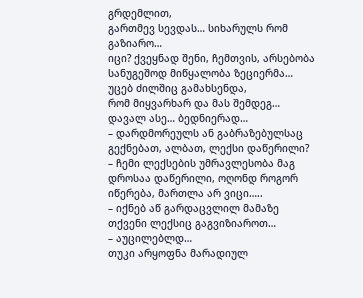გრდემლით,
გართმევ სევდას… სიხარულს რომ გაზიარო…
იცი? ქვეყნად შენი, ჩემთვის, არსებობა
სანუგეშოდ მიწყალობა ზეციერმა…
უცებ ძილშიც გამახსენდა,
რომ მიყვარხარ და მას შემდეგ… დავალ ასე… ბედნიერად…
– დარდმორეულს ან გაბრაზებულსაც გექნებათ, ალბათ, ლექსი დაწერილი?
– ჩემი ლექსების უმრავლესობა მაგ დროსაა დაწერილი, ოღონდ როგორ იწერება, მართლა არ ვიცი…..
– იქნებ აწ გარდაცვლილ მამაზე თქვენი ლექსიც გაგვიზიაროთ…
– აუცილებლდ…
თუკი არყოფნა მარადიულ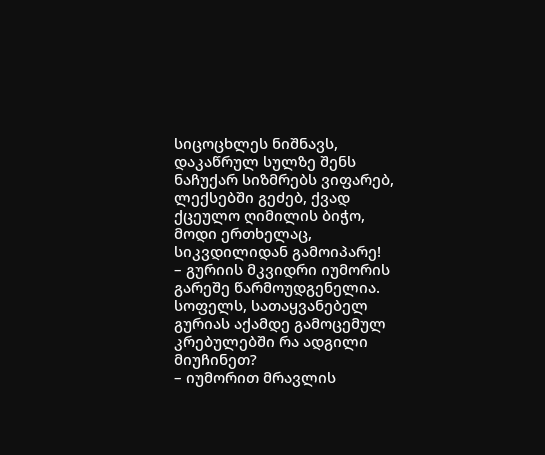სიცოცხლეს ნიშნავს,
დაკაწრულ სულზე შენს ნაჩუქარ სიზმრებს ვიფარებ,
ლექსებში გეძებ, ქვად ქცეულო ღიმილის ბიჭო,
მოდი ერთხელაც, სიკვდილიდან გამოიპარე!
– გურიის მკვიდრი იუმორის გარეშე წარმოუდგენელია. სოფელს, სათაყვანებელ გურიას აქამდე გამოცემულ კრებულებში რა ადგილი მიუჩინეთ?
– იუმორით მრავლის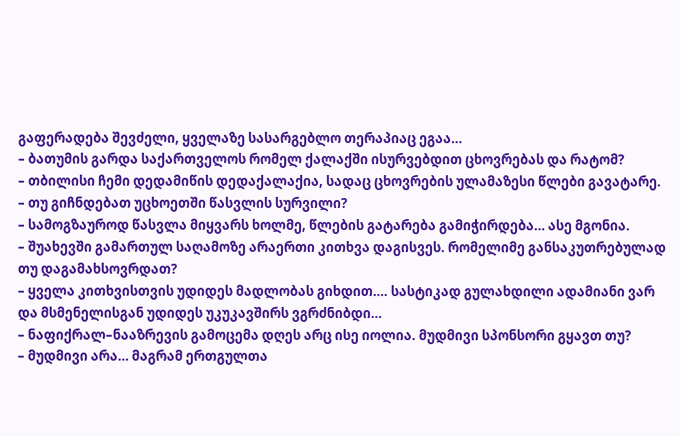გაფერადება შევძელი, ყველაზე სასარგებლო თერაპიაც ეგაა…
– ბათუმის გარდა საქართველოს რომელ ქალაქში ისურვებდით ცხოვრებას და რატომ?
– თბილისი ჩემი დედამიწის დედაქალაქია, სადაც ცხოვრების ულამაზესი წლები გავატარე.
– თუ გიჩნდებათ უცხოეთში წასვლის სურვილი?
– სამოგზაუროდ წასვლა მიყვარს ხოლმე, წლების გატარება გამიჭირდება… ასე მგონია.
– შუახევში გამართულ საღამოზე არაერთი კითხვა დაგისვეს. რომელიმე განსაკუთრებულად თუ დაგამახსოვრდათ?
– ყველა კითხვისთვის უდიდეს მადლობას გიხდით…. სასტიკად გულახდილი ადამიანი ვარ და მსმენელისგან უდიდეს უკუკავშირს ვგრძნიბდი…
– ნაფიქრალ–ნააზრევის გამოცემა დღეს არც ისე იოლია. მუდმივი სპონსორი გყავთ თუ?
– მუდმივი არა… მაგრამ ერთგულთა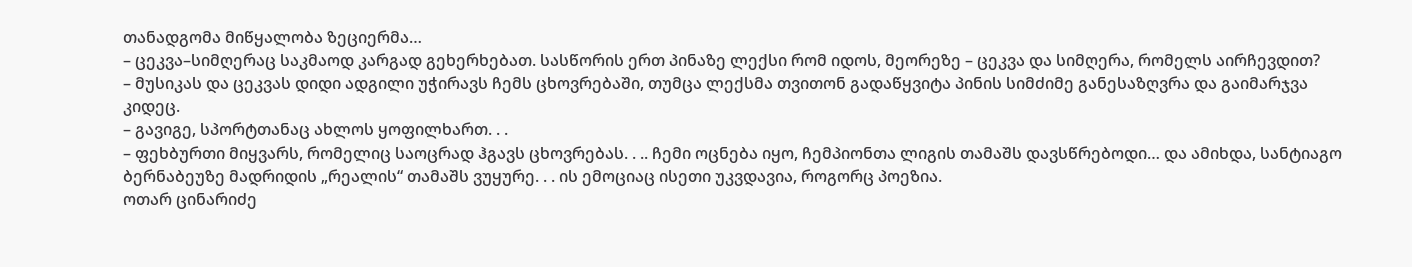თანადგომა მიწყალობა ზეციერმა…
– ცეკვა–სიმღერაც საკმაოდ კარგად გეხერხებათ. სასწორის ერთ პინაზე ლექსი რომ იდოს, მეორეზე – ცეკვა და სიმღერა, რომელს აირჩევდით?
– მუსიკას და ცეკვას დიდი ადგილი უჭირავს ჩემს ცხოვრებაში, თუმცა ლექსმა თვითონ გადაწყვიტა პინის სიმძიმე განესაზღვრა და გაიმარჯვა კიდეც.
– გავიგე, სპორტთანაც ახლოს ყოფილხართ. . .
– ფეხბურთი მიყვარს, რომელიც საოცრად ჰგავს ცხოვრებას. . .. ჩემი ოცნება იყო, ჩემპიონთა ლიგის თამაშს დავსწრებოდი… და ამიხდა, სანტიაგო ბერნაბეუზე მადრიდის „რეალის“ თამაშს ვუყურე. . . ის ემოციაც ისეთი უკვდავია, როგორც პოეზია.
ოთარ ცინარიძე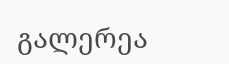გალერეა